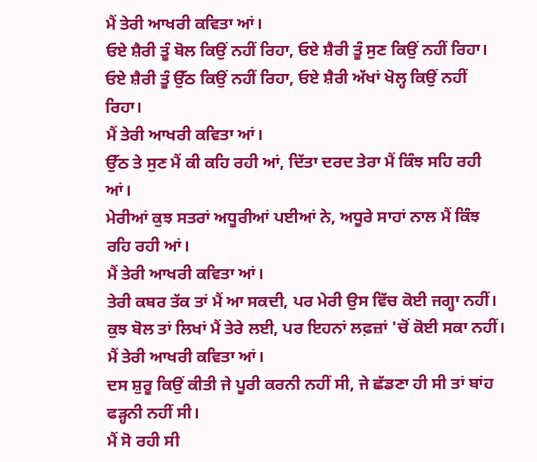ਮੈਂ ਤੇਰੀ ਆਖਰੀ ਕਵਿਤਾ ਆਂ।
ਓਏ ਸ਼ੈਰੀ ਤੂੰ ਬੋਲ ਕਿਉਂ ਨਹੀਂ ਰਿਹਾ, ਓਏ ਸ਼ੈਰੀ ਤੂੰ ਸੁਣ ਕਿਉਂ ਨਹੀਂ ਰਿਹਾ।
ਓਏ ਸ਼ੈਰੀ ਤੂੰ ਉੱਠ ਕਿਉਂ ਨਹੀਂ ਰਿਹਾ, ਓਏ ਸ਼ੈਰੀ ਅੱਖਾਂ ਖੋਲ੍ਹ ਕਿਉਂ ਨਹੀਂ ਰਿਹਾ।
ਮੈਂ ਤੇਰੀ ਆਖਰੀ ਕਵਿਤਾ ਆਂ।
ਉੱਠ ਤੇ ਸੁਣ ਮੈਂ ਕੀ ਕਹਿ ਰਹੀ ਆਂ, ਦਿੱਤਾ ਦਰਦ ਤੇਰਾ ਮੈਂ ਕਿੰਝ ਸਹਿ ਰਹੀ ਆਂ।
ਮੇਰੀਆਂ ਕੁਝ ਸਤਰਾਂ ਅਧੂਰੀਆਂ ਪਈਆਂ ਨੇ, ਅਧੂਰੇ ਸਾਹਾਂ ਨਾਲ ਮੈਂ ਕਿੰਝ ਰਹਿ ਰਹੀ ਆਂ।
ਮੈਂ ਤੇਰੀ ਆਖਰੀ ਕਵਿਤਾ ਆਂ।
ਤੇਰੀ ਕਬਰ ਤੱਕ ਤਾਂ ਮੈਂ ਆ ਸਕਦੀ, ਪਰ ਮੇਰੀ ਉਸ ਵਿੱਚ ਕੋਈ ਜਗ੍ਹਾ ਨਹੀਂ।
ਕੁਝ ਬੋਲ ਤਾਂ ਲਿਖਾਂ ਮੈਂ ਤੇਰੇ ਲਈ, ਪਰ ਇਹਨਾਂ ਲਫ਼ਜ਼ਾਂ 'ਚੋਂ ਕੋਈ ਸਕਾ ਨਹੀਂ।
ਮੈਂ ਤੇਰੀ ਆਖਰੀ ਕਵਿਤਾ ਆਂ।
ਦਸ ਸ਼ੁਰੂ ਕਿਉਂ ਕੀਤੀ ਜੇ ਪੂਰੀ ਕਰਨੀ ਨਹੀਂ ਸੀ, ਜੇ ਛੱਡਣਾ ਹੀ ਸੀ ਤਾਂ ਬਾਂਹ ਫੜ੍ਹਨੀ ਨਹੀਂ ਸੀ।
ਮੈਂ ਸੋ ਰਹੀ ਸੀ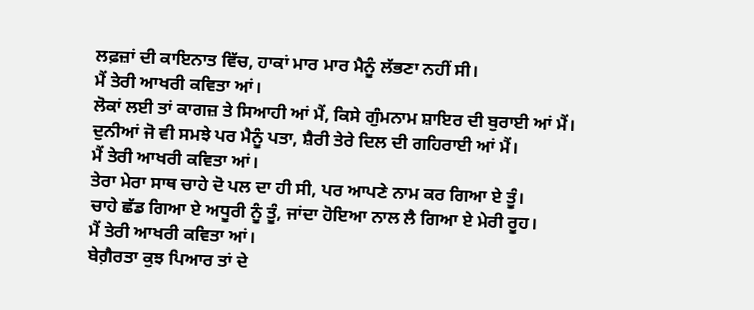ਲਫ਼ਜ਼ਾਂ ਦੀ ਕਾਇਨਾਤ ਵਿੱਚ, ਹਾਕਾਂ ਮਾਰ ਮਾਰ ਮੈਨੂੰ ਲੱਭਣਾ ਨਹੀਂ ਸੀ।
ਮੈਂ ਤੇਰੀ ਆਖਰੀ ਕਵਿਤਾ ਆਂ।
ਲੋਕਾਂ ਲਈ ਤਾਂ ਕਾਗਜ਼ ਤੇ ਸਿਆਹੀ ਆਂ ਮੈਂ, ਕਿਸੇ ਗੁੰਮਨਾਮ ਸ਼ਾਇਰ ਦੀ ਬੁਰਾਈ ਆਂ ਮੈਂ।
ਦੁਨੀਆਂ ਜੋ ਵੀ ਸਮਝੇ ਪਰ ਮੈਨੂੰ ਪਤਾ, ਸ਼ੈਰੀ ਤੇਰੇ ਦਿਲ ਦੀ ਗਹਿਰਾਈ ਆਂ ਮੈਂ।
ਮੈਂ ਤੇਰੀ ਆਖਰੀ ਕਵਿਤਾ ਆਂ।
ਤੇਰਾ ਮੇਰਾ ਸਾਥ ਚਾਹੇ ਦੋ ਪਲ ਦਾ ਹੀ ਸੀ, ਪਰ ਆਪਣੇ ਨਾਮ ਕਰ ਗਿਆ ਏ ਤੂੰ।
ਚਾਹੇ ਛੱਡ ਗਿਆ ਏ ਅਧੂਰੀ ਨੂੰ ਤੂੰ, ਜਾਂਦਾ ਹੋਇਆ ਨਾਲ ਲੈ ਗਿਆ ਏ ਮੇਰੀ ਰੂਹ।
ਮੈਂ ਤੇਰੀ ਆਖਰੀ ਕਵਿਤਾ ਆਂ।
ਬੇਗ਼ੈਰਤਾ ਕੁਝ ਪਿਆਰ ਤਾਂ ਦੇ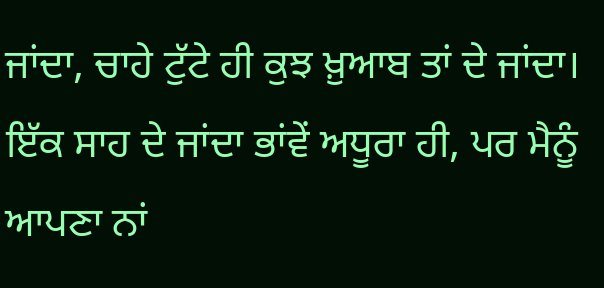ਜਾਂਦਾ, ਚਾਹੇ ਟੁੱਟੇ ਹੀ ਕੁਝ ਖ਼ੁਆਬ ਤਾਂ ਦੇ ਜਾਂਦਾ।
ਇੱਕ ਸਾਹ ਦੇ ਜਾਂਦਾ ਭਾਂਵੇਂ ਅਧੂਰਾ ਹੀ, ਪਰ ਮੈਨੂੰ ਆਪਣਾ ਨਾਂ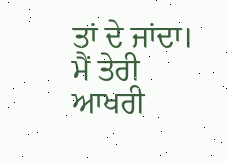ਤਾਂ ਦੇ ਜਾਂਦਾ।
ਮੈਂ ਤੇਰੀ ਆਖਰੀ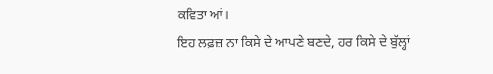ਕਵਿਤਾ ਆਂ।
ਇਹ ਲਫ਼ਜ਼ ਨਾ ਕਿਸੇ ਦੇ ਆਪਣੇ ਬਣਦੇ, ਹਰ ਕਿਸੇ ਦੇ ਬੁੱਲ੍ਹਾਂ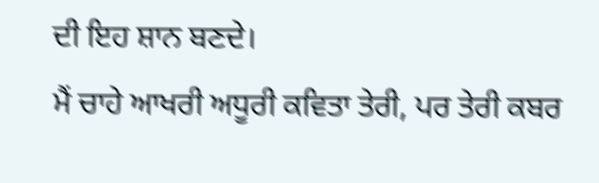ਦੀ ਇਹ ਸ਼ਾਨ ਬਣਦੇ।
ਮੈਂ ਚਾਹੇ ਆਖਰੀ ਅਧੂਰੀ ਕਵਿਤਾ ਤੇਰੀ, ਪਰ ਤੇਰੀ ਕਬਰ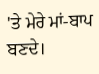'ਤੇ ਮੇਰੇ ਮਾਂ-ਬਾਪ ਬਣਦੇ।